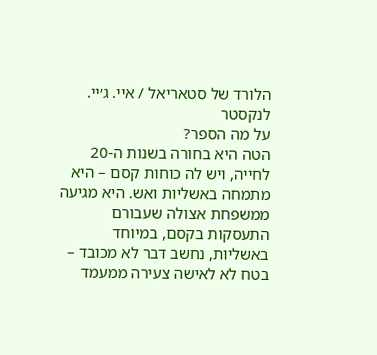הלורד של סטאריאל / איי. ג׳יי. לנקסטר
על מה הספר?
הטה היא בחורה בשנות ה-20 לחייה, ויש לה כוחות קסם – היא מתמחה באשליות ואש. היא מגיעה ממשפחת אצולה שעבורם התעסקות בקסם, במיוחד באשליות, נחשב דבר לא מכובד – בטח לא לאישה צעירה ממעמד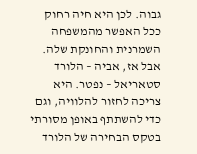גבוה. לכן היא חיה רחוק ככל האפשר מהמשפחה השמרנית והחונקת שלה. אבל אז, אביה – הלורד סטאריאל – נפטר. היא צריכה לחזור להלוויה, וגם כדי להשתתף באופן מסורתי בטקס הבחירה של הלורד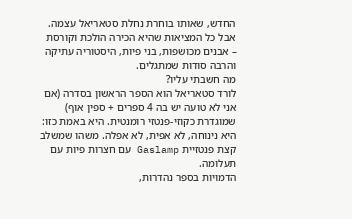החדש, שאותו בוחרת נחלת סטאריאל עצמה. אבל כל המציאות שהיא הכירה הולכת וקורסת – אבנים מכושפות, בני פיות, היסטוריה עתיקה והרבה סודות שמתגלים.
מה חשבתי עליו?
לורד סטאריאל הוא הספר הראשון בסדרה (אם אני לא טועה יש בה 4 ספרים + ספין אוף) שמוגדרת כקוזי-פנטזי רומנטית. היא באמת כזו: היא נינוחה, לא אפית, לא אפלה. משהו שמשלב קצת פנטזיית Gaslamp עם חצרות פיות עם תעלומה.
הדמויות בספר נהדרות,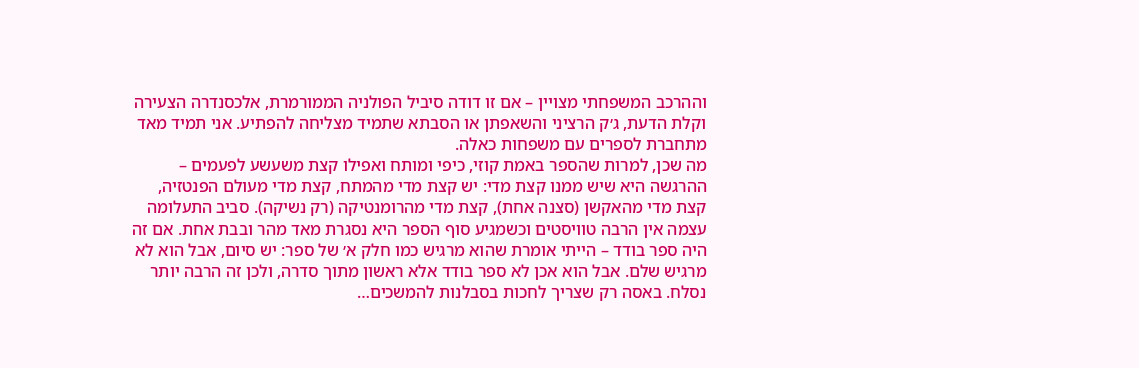וההרכב המשפחתי מצויין – אם זו דודה סיביל הפולניה הממורמרת, אלכסנדרה הצעירה וקלת הדעת, ג׳ק הרציני והשאפתן או הסבתא שתמיד מצליחה להפתיע. אני תמיד מאד מתחברת לספרים עם משפחות כאלה.
מה שכן, למרות שהספר באמת קוזי, כיפי ומותח ואפילו קצת משעשע לפעמים – ההרגשה היא שיש ממנו קצת מדי: יש קצת מדי מהמתח, קצת מדי מעולם הפנטזיה, קצת מדי מהאקשן (סצנה אחת), קצת מדי מהרומנטיקה (רק נשיקה). סביב התעלומה עצמה אין הרבה טוויסטים וכשמגיע סוף הספר היא נסגרת מאד מהר ובבת אחת. אם זה היה ספר בודד – הייתי אומרת שהוא מרגיש כמו חלק א׳ של ספר: יש סיום, אבל הוא לא מרגיש שלם. אבל הוא אכן לא ספר בודד אלא ראשון מתוך סדרה, ולכן זה הרבה יותר נסלח. באסה רק שצריך לחכות בסבלנות להמשכים…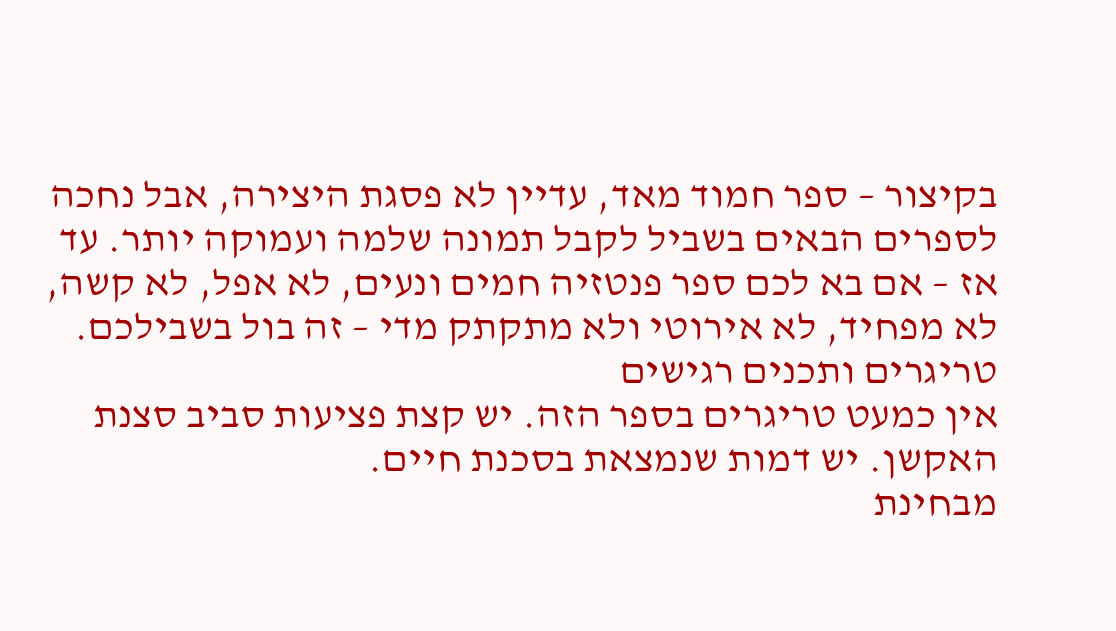בקיצור – ספר חמוד מאד, עדיין לא פסגת היצירה, אבל נחכה לספרים הבאים בשביל לקבל תמונה שלמה ועמוקה יותר. עד אז – אם בא לכם ספר פנטזיה חמים ונעים, לא אפל, לא קשה, לא מפחיד, לא אירוטי ולא מתקתק מדי – זה בול בשבילכם.
טריגרים ותכנים רגישים
אין כמעט טריגרים בספר הזה. יש קצת פציעות סביב סצנת האקשן. יש דמות שנמצאת בסכנת חיים.
מבחינת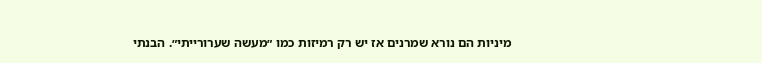מיניות הם נורא שמרנים אז יש רק רמיזות כמו ״מעשה שערורייתי״. הבנתי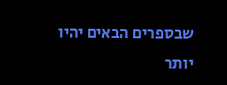שבספרים הבאים יהיו יותר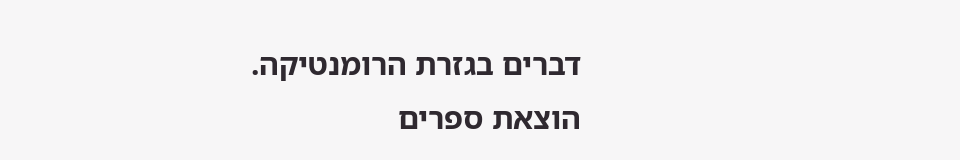דברים בגזרת הרומנטיקה.
הוצאת ספרים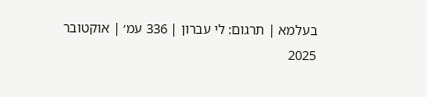בעלמא | תרגום: לי עברון | 336 עמ׳ | אוקטובר 2025